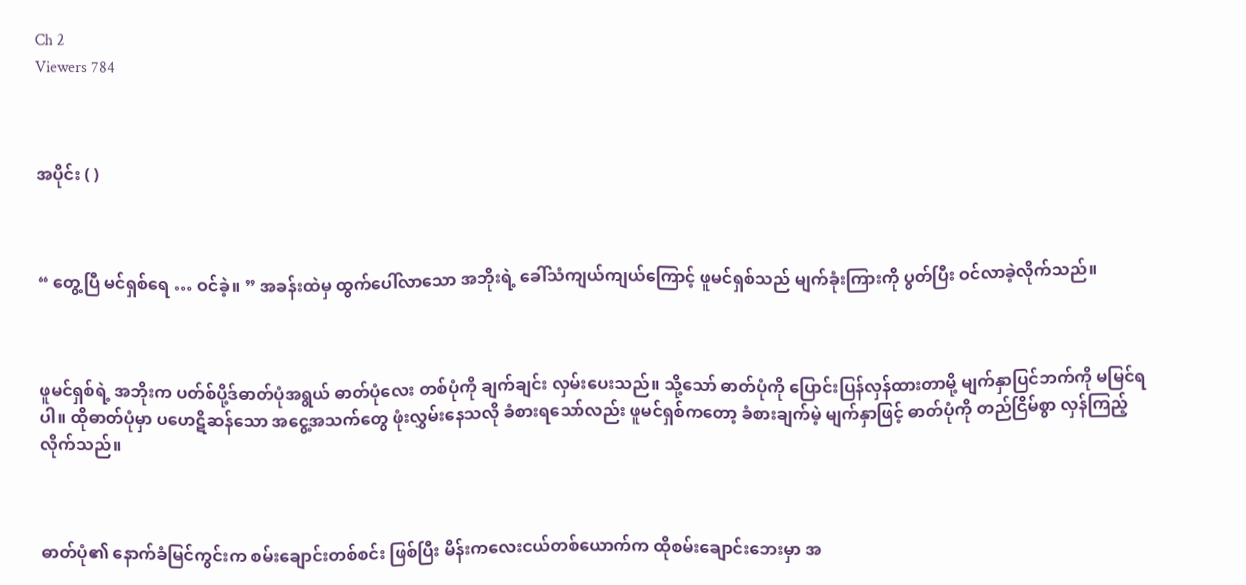Ch 2
Viewers 784



အပိုင်း ( )



“ တွေ့ပြီ မင်ရှစ်ရေ … ဝင်ခဲ့။ ” အခန်းထဲမှ ထွက်ပေါ်လာသော အဘိုးရဲ့ ခေါ်သံကျယ်ကျယ်ကြောင့် ဖူမင်ရှစ်သည် မျက်ခုံးကြားကို ပွတ်ပြီး ဝင်လာခဲ့လိုက်သည်။



ဖူမင်ရှစ်ရဲ့ အဘိုးက ပတ်စ်ပို့ဒ်ဓာတ်ပုံအရွယ် ဓာတ်ပုံလေး တစ်ပုံကို ချက်ချင်း လှမ်းပေးသည်။ သို့သော် ဓာတ်ပုံကို ပြောင်းပြန်လှန်ထားတာမို့ မျက်နှာပြင်ဘက်ကို မမြင်ရပါ။ ထိုဓာတ်ပုံမှာ ပဟေဋိဆန်သော အငွေ့အသက်တွေ ဖုံးလွှမ်းနေသလို ခံစားရသော်လည်း ဖူမင်ရှစ်ကတော့ ခံစားချက်မဲ့ မျက်နှာဖြင့် ဓာတ်ပုံကို တည်ငြိမ်စွာ လှန်ကြည့်လိုက်သည်။



ဓာတ်ပုံ၏ နောက်ခံမြင်ကွင်းက စမ်းချောင်းတစ်စင်း ဖြစ်ပြီး မိန်းကလေးငယ်တစ်ယောက်က ထိုစမ်းချောင်းဘေးမှာ အ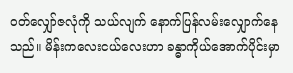ဝတ်လျှော်ဇလုံကို သယ်လျက်‌ နောက်ပြန်လမ်းလျှောက်နေသည်။ မိန်းကလေးငယ်လေးဟာ ခန္ဓာကိုယ်အောက်ပိုင်းမှာ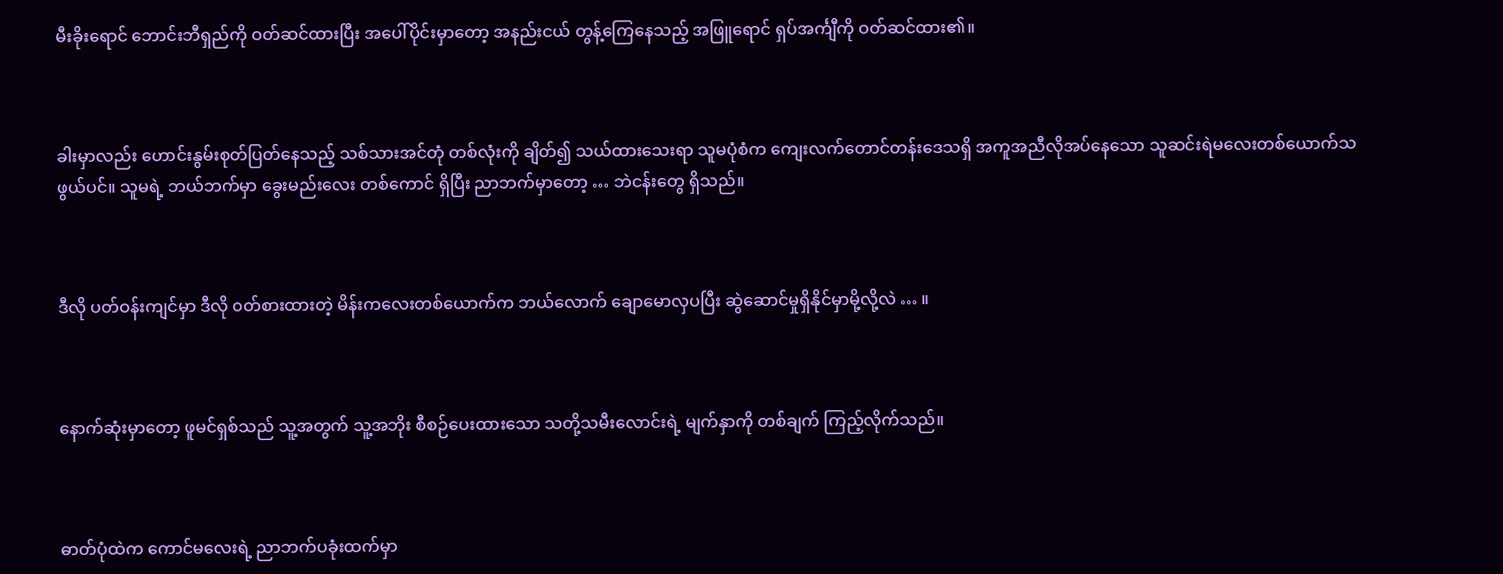မီးခိုး‌ရောင် ဘောင်းဘီရှည်ကို ဝတ်ဆင်ထားပြီး အပေါ်ပိုင်းမှာတော့ အနည်းငယ် တွန့်ကြေနေသည့် အဖြူရောင် ရှပ်အင်္ကျီကို ဝတ်ဆင်ထား၏။



ခါးမှာလည်း ဟောင်းနွမ်းစုတ်ပြတ်နေသည့် သစ်သားအင်တုံ တစ်လုံးကို ချိတ်၍ သယ်ထားသေးရာ သူမပုံစံက ကျေးလက်တောင်တန်းဒေသရှိ အကူအညီလိုအပ်နေသော သူဆင်းရဲမလေးတစ်ယောက်သဖွယ်ပင်။ သူမရဲ့ ဘယ်ဘက်မှာ ခွေးမည်းလေး တစ်ကောင် ရှိပြီး ညာဘက်မှာတော့ … ဘဲငန်းတွေ ရှိသည်။



ဒီလို ပတ်ဝန်းကျင်မှာ ဒီလို ၀တ်စားထားတဲ့ မိန်းကလေးတစ်ယောက်က ဘယ်လောက် ချောမောလှပပြီး ဆွဲဆောင်မှုရှိနိုင်မှာမို့လို့လဲ … ။



နောက်ဆုံးမှာတော့ ဖူမင်ရှစ်သည် သူ့အတွက် သူ့အဘိုး စီစဉ်ပေးထားသော သတို့သမီးလောင်းရဲ့ မျက်နှာကို တစ်ချက် ကြည့်လိုက်သည်။



ဓာတ်ပုံထဲက ကောင်မလေးရဲ့ ညာဘက်ပခုံးထက်မှာ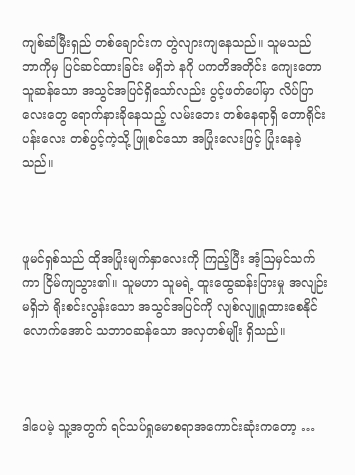ကျစ်ဆံမြီးရှည် တစ်ချောင်းက တွဲလျားကျနေသည်။ သူမသည် ဘာကိုမှ ပြင်ဆင်ထားခြင်း မရှိဘဲ နဂို ပကတိအတိုင်း ကျေးတောသူဆန်သော အသွင်အပြင်ရှိသော်လည်း ပွင့်ဖတ်ပေါ်မှာ လိပ်ပြာလေးတွေ ရောက်နားခိုနေသည့် လမ်းဘေး တစ်နေရာရှိ တောရိုင်းပန်းလေး တစ်ပွင့်ကဲ့သို့ ဖြူစင်သော အပြုံးလေးဖြင့် ပြုံးနေခဲ့သည်။



ဖူမင်ရှစ်သည် ထိုအပြုံးမျက်နှာလေးကို ကြည့်ပြီး အံ့ဩမှင်သက်ကာ ငြိမ်ကျသွား၏။ သူမဟာ သူမရဲ့ ထူးထွေဆန်းပြားမှု အလျဉ်းမရှိဘဲ ရိုးစင်းလွန်းသော အသွင်အပြင်ကို လျစ်လျူရှုထားစေနိုင်လောက်အောင် သဘာဝဆန်သော အလှတစ်မျိုး ရှိသည်။



ဒါပေမဲ့ သူ့အတွက် ရင်သပ်ရှုမောစရာအကောင်းဆုံးကတော့ …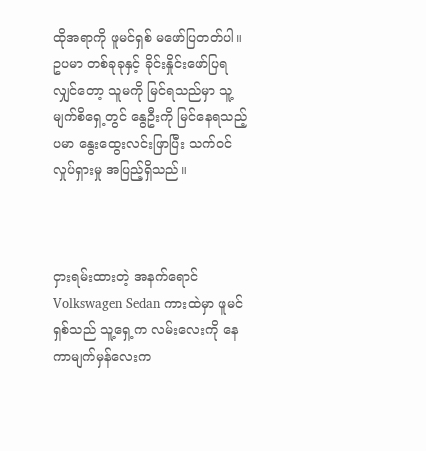ထိုအရာကို ဖူမင်ရှစ် မဖော်ပြတတ်ပါ။ ဥပမာ တစ်ခုခုနှင့် ခိုင်းနှိုင်းဖော်ပြရလျှင်တော့ သူမကို မြင်ရသည်မှာ သူ့မျက်စိရှေ့တွင် နွေဦးကို မြင်နေရသည့်ပမာ နွေးထွေးလင်းဖြာပြီး သက်ဝင်လှုပ်ရှားမှု အပြည့်ရှိသည်။



ငှားရမ်းထားတဲ့ အနက်ရောင် Volkswagen Sedan ကားထဲမှာ ဖူမင်ရှစ်သည် သူ့ရှေ့က လမ်းလေးကို နေကာမျက်မှန်လေးက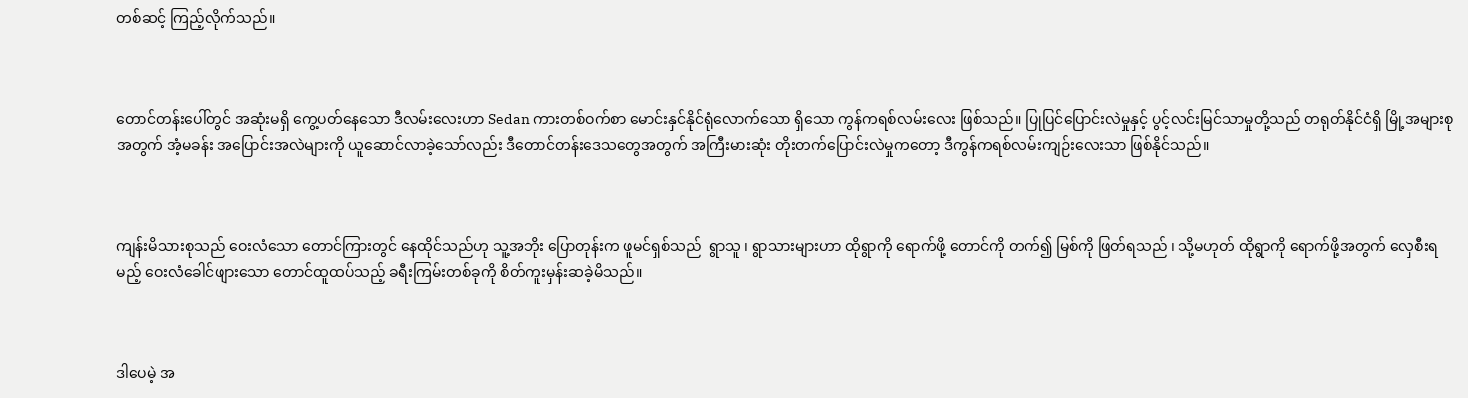တစ်ဆင့် ကြည့်လိုက်သည်။



တောင်တန်းပေါ်တွင် အဆုံးမရှိ ကွေ့ပတ်နေသော ဒီလမ်းလေးဟာ Sedan ကားတစ်ဝက်စာ မောင်းနှင်နိုင်ရုံလောက်သော ရှိသော ကွန်ကရစ်လမ်းလေး ဖြစ်သည်။ ပြုပြင်ပြောင်းလဲမှုနှင့် ပွင့်လင်းမြင်သာမှုတို့သည် တရုတ်နိုင်ငံရှိ မြို့အများစုအတွက် အံ့မခန်း အပြောင်းအလဲများကို ယူဆောင်လာခဲ့သော်လည်း ဒီတောင်တန်းဒေသတွေအတွက် အကြီးမားဆုံး တိုးတက်ပြောင်းလဲမှုကတော့ ဒီကွန်ကရစ်လမ်းကျဉ်းလေးသာ ဖြစ်နိုင်သည်။



ကျန်းမိသားစုသည် ဝေးလံသော တောင်ကြားတွင် နေထိုင်သည်ဟု သူ့အဘိုး ပြောတုန်းက ဖူမင်ရှစ်သည်  ရွာသူ ၊ ရွာသားများဟာ ထိုရွာကို ရောက်ဖို့ တောင်ကို တက်၍ မြစ်ကို ဖြတ်ရသည် ၊ သို့မဟုတ် ထိုရွာကို ရောက်ဖို့အတွက် လှေစီးရမည့် ဝေးလံခေါင်ဖျားသော တောင်ထူထပ်သည့် ခရီးကြမ်းတစ်ခုကို စိတ်ကူးမှန်းဆခဲ့မိသည်။



ဒါပေမဲ့ အ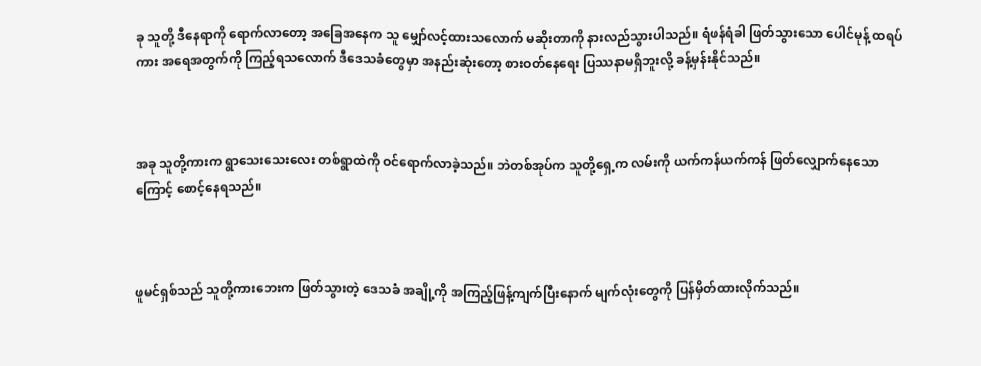ခု သူတို့ ဒီနေရာကို ရောက်လာတော့ အခြေအနေက သူ မျှော်လင့်ထားသလောက် မဆိုးတာကို နားလည်သွားပါသည်။ ရံဖန်ရံခါ ဖြတ်သွားသော ပေါင်မုန့် ထရပ်ကား အရေအတွက်ကို ကြည့်ရသလောက် ဒီဒေသခံတွေမှာ အနည်းဆုံးတော့ စားဝတ်နေရေး ပြဿနာမရှိဘူးလို့ ခန့်မှန်းနိုင်သည်။



အခု သူတို့ကားက ရွာသေးသေးလေး တစ်ရွာထဲကို ဝင်ရောက်လာခဲ့သည်။ ဘဲတစ်အုပ်က သူတို့ရှေ့က လမ်းကို ယက်ကန်ယက်ကန် ဖြတ်လျှောက်နေသောကြောင့် စောင့်နေရသည်။



ဖူမင်ရှစ်သည် သူတို့ကားဘေးက ဖြတ်သွားတဲ့ ဒေသခံ အချို့ကို အကြည့်ဖြန့်ကျက်ပြီးနောက် မျက်လုံးတွေကို ပြန်မှိတ်ထားလိုက်သည်။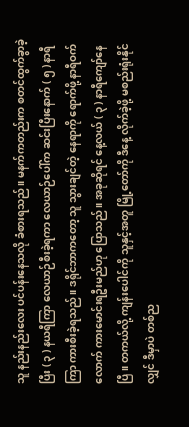သူ နည်းနည်းလေး ပင်ပန်းနေသလို ခံစားရသည်။ မနက်ကတည်းက စတင်ထွက်ခွာခဲ့ပြီး ( ၃ ) နယရီကြာ လေယာဉ်စီးခဲ့ရကာ လေယာဉ်ပေါ်က ဆင်းပြီးနောက် ( ၅ ) နာရီကြာ ကားစီးခဲ့ရသည်။ ဒရိုင်ဘာကတော့ သူ သွားချင်တဲ့ နေရာကို ရောက်ဖို့ နာရီဝက်လောက် ကားမောင်းရဦးမည်ဟု ပြောသည်။ အခုဆိုရင် နေ့လယ် ( ၃ ) နာရီကျော်နေပြီ။ တကယ်လို့ ကျန်းပေါင်ကို သူနှင့်အတူ မြို့တော်ကို ဒီနေ့ လိုက်ခဲ့ဖို့ မစည်းရုံးနိုင်လျှင် ဒီမှာပဲ တစ်ည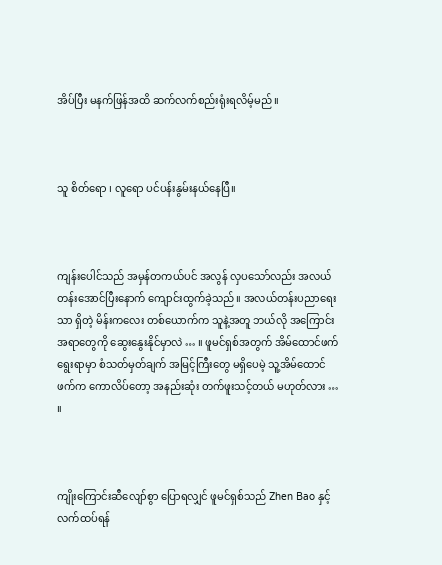အိပ်ပြီး မနက်ဖြန်အထိ ဆက်လက်စည်းရုံးရလိမ့်မည်။



သူ စိတ်ရော ၊ လူရော ပင်ပန်းနွမ်းနယ်နေပြီ။



ကျန်းပေါင်သည် အမှန်တကယ်ပင် အလွန် လှပသော်လည်း အလယ်တန်းအောင်ပြီးနောက် ကျောင်းထွက်ခဲ့သည်။ အလယ်တန်းပညာရေးသာ ရှိတဲ့ မိန်းကလေး တစ်ယောက်က သူနဲ့အတူ ဘယ်လို အကြောင်းအရာတွေကို ဆွေးနွေးနိုင်မှာလဲ … ။ ဖူမင်ရှစ်အတွက် အိမ်ထောင်ဖက်ရွေးရာမှာ စံသတ်မှတ်ချက် အမြင့်ကြီးတွေ မရှိပေမဲ့ သူ့အိမ်ထောင်ဖက်က ကောလိပ်တော့ အနည်းဆုံး တက်ဖူးသင့်တယ် မဟုတ်လား … ။



ကျိုးကြောင်းဆီလျော်စွာ ပြောရလျှင် ဖူမင်ရှစ်သည် Zhen Bao နှင့် လက်ထပ်ရန်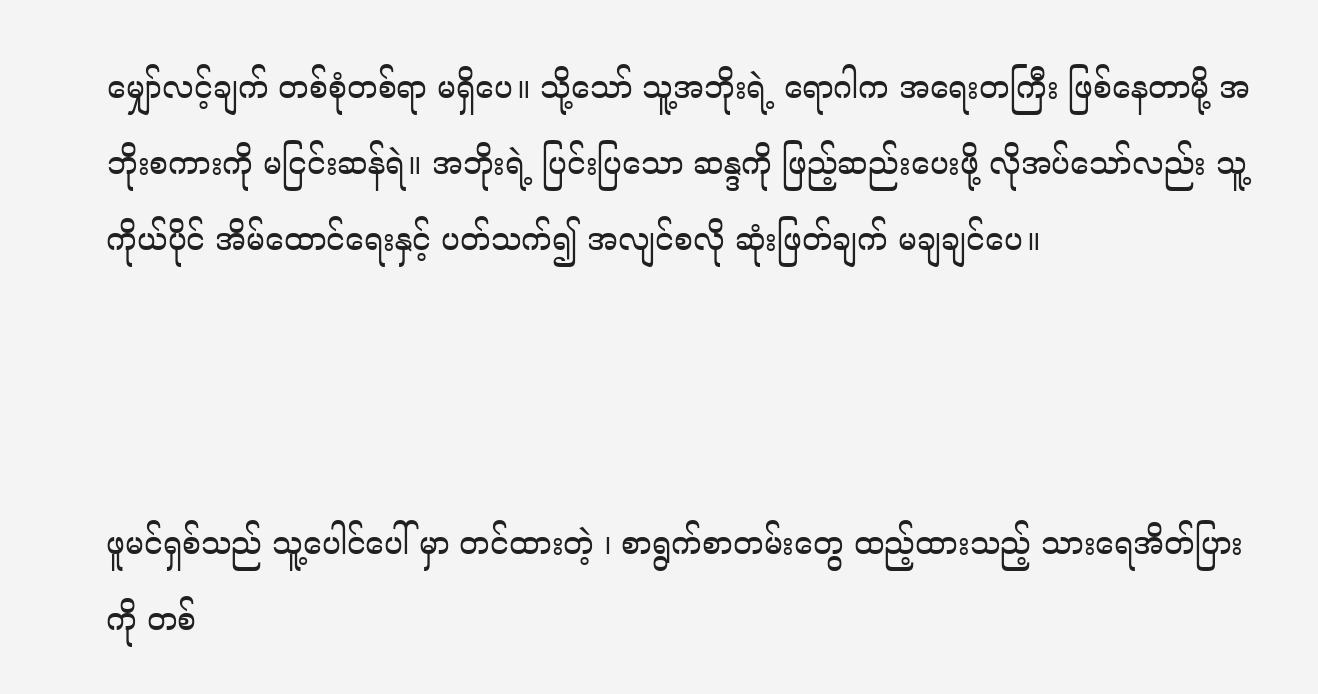မျှော်လင့်ချက် တစ်စုံတစ်ရာ မရှိပေ။ သို့သော် သူ့အဘိုးရဲ့ ရောဂါက အရေးတကြီး ဖြစ်နေတာမို့ အဘိုးစကားကို မငြင်းဆန်ရဲ။ အဘိုးရဲ့ ပြင်းပြသော ဆန္ဒကို ဖြည့်ဆည်းပေးဖို့ လိုအပ်သော်လည်း သူ့ကိုယ်ပိုင် အိမ်ထောင်ရေးနှင့် ပတ်သက်၍ အလျင်စလို ဆုံးဖြတ်ချက် မချချင်ပေ။



ဖူမင်ရှစ်သည် သူ့ပေါင်ပေါ် မှာ တင်ထားတဲ့ ၊ စာရွက်စာတမ်းတွေ ထည့်ထားသည့် သားရေအိတ်ပြားကို တစ်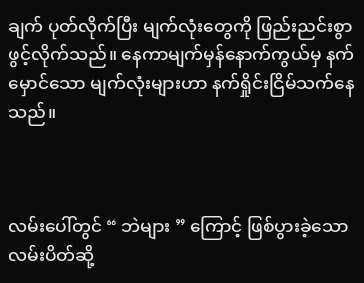ချက် ပုတ်လိုက်ပြီး မျက်လုံးတွေကို ဖြည်းညင်းစွာ ဖွင့်လိုက်သည်။ နေကာမျက်မှန်နောက်ကွယ်မှ နက်မှောင်သော မျက်လုံးများဟာ နက်ရှိုင်းငြိမ်သက်နေသည်။



လမ်းပေါ်တွင် “ ဘဲများ ” ကြောင့် ဖြစ်ပွားခဲ့သော လမ်းပိတ်ဆို့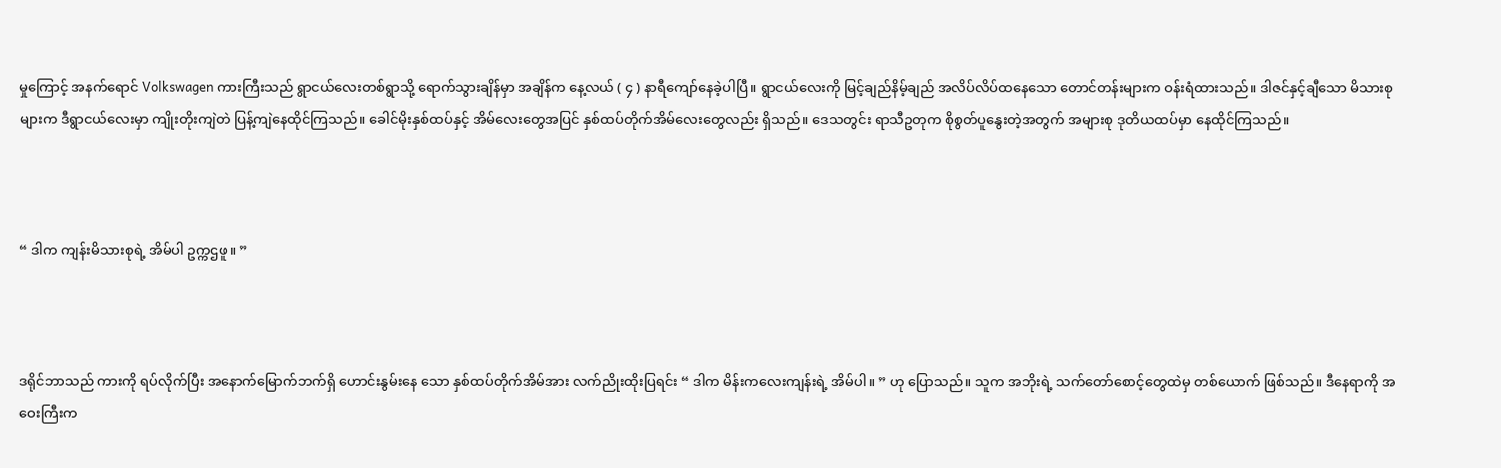မှုကြောင့် အနက်ရောင် Volkswagen ကားကြီးသည် ရွာငယ်လေးတစ်ရွာသို့ ရောက်သွားချိန်မှာ အချိန်က နေ့လယ် ( ၄ ) နာရီကျော်နေခဲ့ပါပြီ။ ရွာငယ်လေးကို မြင့်ချည်နိမ့်ချည် အလိပ်လိပ်ထနေသော တောင်တန်းများက ဝန်းရံထားသည်။ ဒါဇင်နှင့်ချီသော မိသားစုများက ဒီရွာငယ်လေးမှာ ကျိုးတိုးကျဲတဲ ပြန့်ကျဲနေထိုင်ကြသည်။ ခေါင်မိုးနှစ်ထပ်နှင့် အိမ်လေးတွေအပြင် နှစ်ထပ်တိုက်အိမ်လေးတွေလည်း ရှိသည်။ ဒေသတွင်း ရာသီဥတုက စိုစွတ်ပူနွေးတဲ့အတွက် အများစု ဒုတိယထပ်မှာ နေထိုင်ကြသည်။



“ ဒါက ကျန်းမိသားစုရဲ့ အိမ်ပါ ဥက္ကဌဖူ။ ”



ဒရိုင်ဘာသည် ကားကို ရပ်လိုက်ပြီး အနောက်မြောက်ဘက်ရှိ ဟောင်းနွမ်းနေ သော နှစ်ထပ်တိုက်အိမ်အား လက်ညိုးထိုးပြရင်း “ ဒါက မိန်းကလေးကျန်းရဲ့ အိမ်ပါ။ ” ဟု ပြောသည်။ သူက အဘိုးရဲ့ သက်တော်စောင့်တွေထဲမှ တစ်ယောက် ဖြစ်သည်။ ဒီနေရာကို အဝေးကြီးက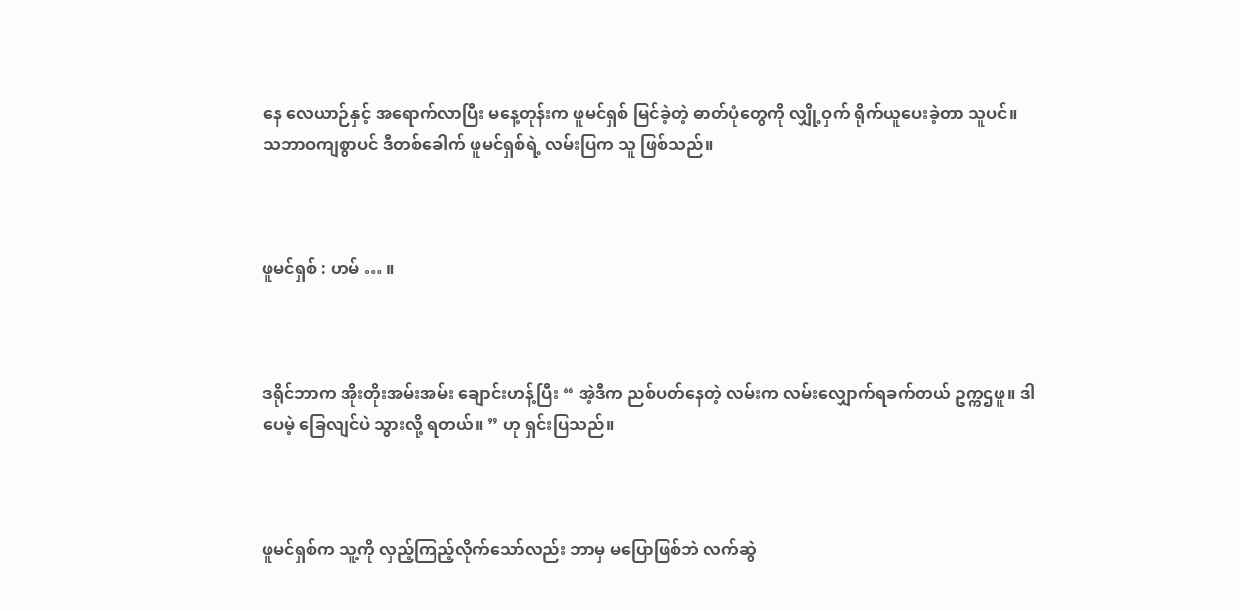နေ လေယာဉ်နှင့် အရောက်လာပြီး မနေ့တုန်းက ဖူမင်ရှစ် မြင်ခဲ့တဲ့ ဓာတ်ပုံတွေကို လျှို့ဝှက် ရိုက်ယူပေးခဲ့တာ သူပင်။ သဘာဝကျစွာပင် ဒီတစ်ခေါက် ဖူမင်ရှစ်ရဲ့ လမ်းပြက သူ ဖြစ်သည်။



ဖူမင်ရှစ် : ဟမ် … ။



ဒရိုင်ဘာက အိုးတိုးအမ်းအမ်း ချောင်းဟန့်ပြီး “ အဲ့ဒီက ညစ်ပတ်နေတဲ့ လမ်းက လမ်းလျှောက်ရခက်တယ် ဥက္ကဌဖူ။ ဒါပေမဲ့ ခြေလျင်ပဲ သွားလို့ ရတယ်။ ” ဟု ရှင်းပြသည်။



ဖူမင်ရှစ်က သူ့ကို လှည့်ကြည့်လိုက်သော်လည်း ဘာမှ မပြောဖြစ်ဘဲ လက်ဆွဲ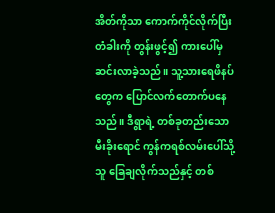အိတ်ကိုသာ ကောက်ကိုင်လိုက်ပြီး တံခါးကို တွန်းဖွင့်၍ ကားပေါ်မှ ဆင်းလာခဲ့သည်။ သူ့သားရေဖိနပ်တွေက ပြောင်လက်တောက်ပနေသည်။ ဒီရွာရဲ့ တစ်ခုတည်းသော  မီးခိုးရောင် ကွန်ကရစ်လမ်းပေါ်သို့ သူ ခြေချလိုက်သည်နှင့် တစ်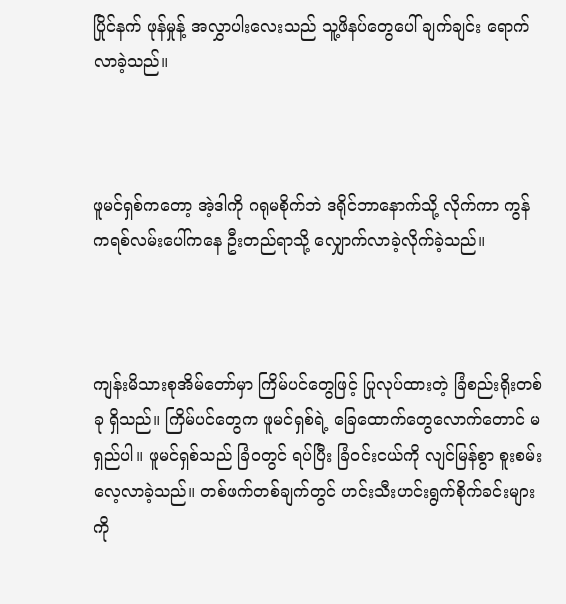ပြိုင်နက် ဖုန်မှုန့် အလွှာပါးလေးသည် သူ့ဖိနပ်တွေပေါ် ချက်ချင်း ရောက်လာခဲ့သည်။



ဖူမင်ရှစ်ကတော့ အဲ့ဒါကို ဂရုမစိုက်ဘဲ ဒရိုင်ဘာနောက်သို့ လိုက်ကာ ကွန်ကရစ်လမ်းပေါ်ကနေ ဦးတည်ရာသို့ လျှောက်လာခဲ့လိုက်ခဲ့သည်။



ကျန်းမိသားစုအိမ်တော်မှာ ကြိမ်ပင်တွေဖြင့် ပြုလုပ်ထားတဲ့ ခြံစည်းရိုးတစ်ခု ရှိသည်။ ကြိမ်ပင်တွေက ဖူမင်ရှစ်ရဲ့ ခြေထောက်တွေလောက်တောင် မရှည်ပါ။ ဖူမင်ရှစ်သည် ခြံဝတွင် ရပ်ပြီး ခြံဝင်းငယ်ကို လျင်မြန်စွာ စူးစမ်းလေ့လာခဲ့သည်။ တစ်ဖက်တစ်ချက်တွင် ဟင်းသီးဟင်းရွက်စိုက်ခင်းများကို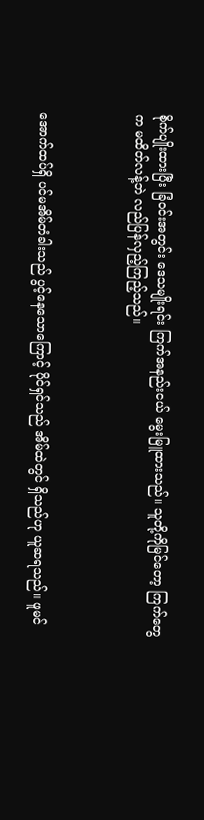စိုက်ပျိုးထားပြီး ခြံဝင်းအတွင်း ဒေသမျိုးရင်း ကြက်အနည်းငယ် မွေးမြူထားသည်။ သူတို့ကိုမြင်တော့ ကြက်တွေက မထိတ်လန့်ဘဲ လည်ပြန်လှည့်ကြည့်သည်။



အောက်ထပ်ရှိ ပင်မအိမ်တံခါးသည် ပွင့်နေသောကြောင့် ပိုင်ရှင်သည် အိမ်ထဲတွင် ရှိသည်ဟု ယူဆရသည်။ ဖူမင်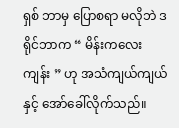ရှစ် ဘာမှ ပြောစရာ မလိုဘဲ ဒရိုင်ဘာက “ မိန်းကလေးကျန်း ” ဟု အသံကျယ်ကျယ်နှင့် အော်ခေါ်လိုက်သည်။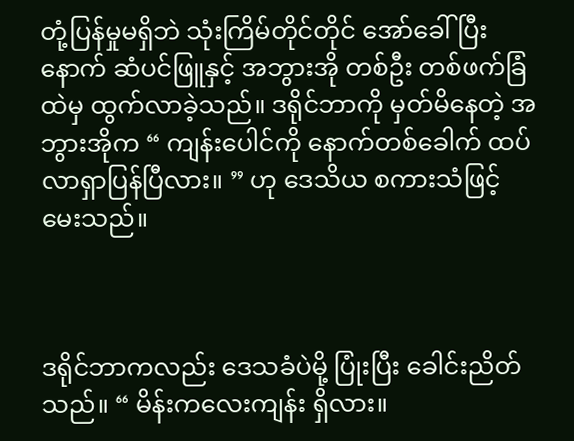တုံ့ပြန်မှုမရှိဘဲ သုံးကြိမ်တိုင်တိုင် အော်ခေါ်ပြီးနောက် ဆံပင်ဖြူနှင့် အဘွားအို တစ်ဦး တစ်ဖက်ခြံထဲမှ ထွက်လာခဲ့သည်။ ဒရိုင်ဘာကို မှတ်မိနေတဲ့ အဘွားအိုက “ ကျန်းပေါင်ကို နောက်တစ်ခေါက် ထပ်လာရှာပြန်ပြီလား။ ” ဟု ဒေသိယ စကားသံဖြင့် မေးသည်။



ဒရိုင်ဘာကလည်း ဒေသခံပဲမို့ ပြုံးပြီး ခေါင်းညိတ်သည်။ “ မိန်းကလေးကျန်း ရှိလား။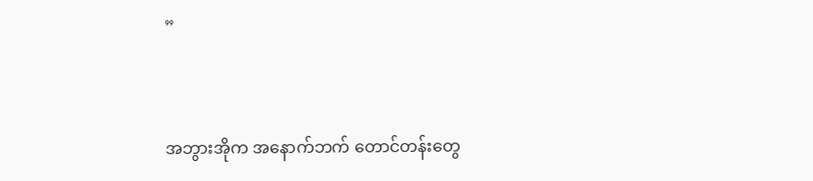”



အဘွားအိုက အနောက်ဘက် တောင်တန်းတွေ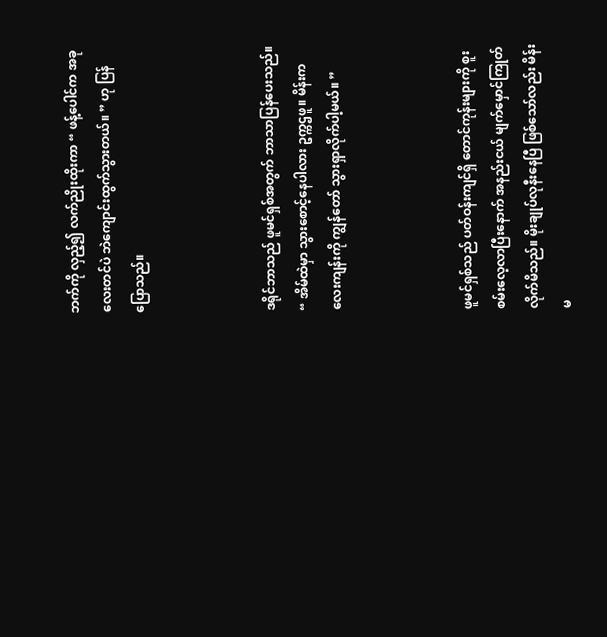ဘက်ကို လှည့်၍ လက်ညိုးထိုးကာ “ ဖန့်ပေါင်က အခုလေးတင်ပဲ ဘဲကျောင်းထွက်သွားတယ်။ ” ဟု ပြန်ပြောသည်။



ဒရိုင်ဘာသည် ဖူမင်ရှစ်အတွက် ဘာသာပြန်ပေးသည်။ “ အိမ်ထဲမှာ သွားစောင့်နေပါလား ဥက္ကဌဖူ။ မိန်းကလေးကျန်းကို ကျွန်တော် သွားရှာလိုက်ပါ့မယ်။ ”



ဖူမင်ရှစ်သည် ပတ်ဝန်းကျင်ရှိ တောင်ကုန်းများကို စူးစမ်းလေ့လာပြီးနောက် အနည်းငယ် မျက်မှောင်ကြုတ်လိုက်မိသည်။ မိုးချုပ်လုနီးနေပြီ ဖြစ်သော်လည်း မိန်းမ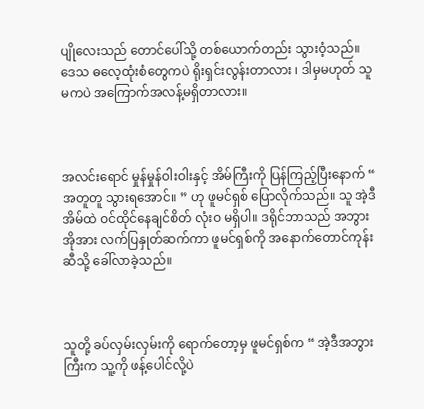ပျိုလေးသည် တောင်ပေါ်သို့ တစ်ယောက်တည်း သွားဝံ့သည်။ ဒေသ ဓလေ့ထုံးစံတွေကပဲ ရိုးရှင်းလွန်းတာလား ၊ ဒါမှမဟုတ် သူမကပဲ အကြောက်အလန့်မရှိတာလား။



အလင်းရောင် မှုန်မှုန်ဝါးဝါးနှင့် အိမ်ကြီးကို ပြန်ကြည့်ပြီး‌နောက် “ အတူတူ သွားရအောင်။ ” ဟု ဖူမင်ရှစ် ပြောလိုက်သည်။ သူ အဲ့ဒီ အိမ်ထဲ ဝင်ထိုင်နေချင်စိတ် လုံးဝ မရှိပါ။ ဒရိုင်ဘာသည် အဘွားအိုအား လက်ပြနှုတ်ဆက်ကာ ‌ဖူမင်ရှစ်ကို အနောက်တောင်ကုန်းဆီသို့ ခေါ်လာခဲ့သည်။



သူတို့ ခပ်လှမ်းလှမ်းကို ရောက်တော့မှ ဖူမင်ရှစ်က “ အဲ့ဒီအဘွားကြီးက သူ့ကို ဖန့်ပေါင်လို့ပဲ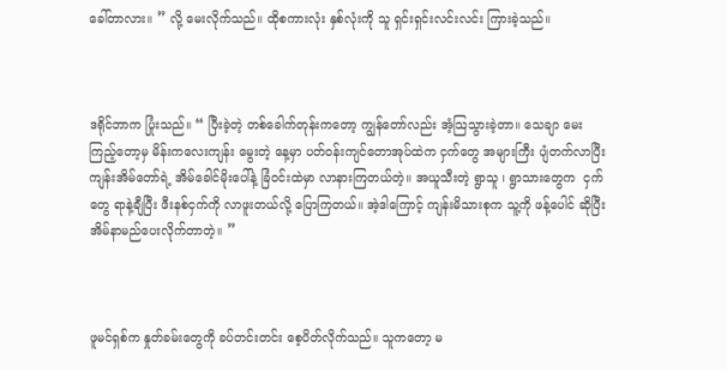ခေါ်တာလား။ ” လို့ မေးလိုက်သည်။ ထိုစကားလုံး နှစ်လုံးကို သူ ရှင်းရှင်းလင်းလင်း ကြားခဲ့သည်။



ဒရိုင်ဘာက ပြုံးသည်။ “ ပြီးခဲ့တဲ့ တစ်ခေါက်တုန်းကတော့ ကျွန်တော်လည်း အံ့သြသွားခဲ့တာ။ သေချာ မေးကြည့်တော့မှ မိန်းကလေးကျန်း မွေးတဲ့ နေ့မှာ ပတ်ဝန်းကျင်တောအုပ်ထဲက ငှက်တွေ အများကြီး ပျံတက်လာပြီး ကျန်းအိမ်တော်ရဲ့ အိမ်ခေါင်မိုးပေါ်နဲ့ ခြံဝင်းထဲမှာ လာနားကြတယ်တဲ့။ အယူသီးတဲ့ ရွာသူ ၊ ရွာသားတွေက  ငှက်တွေ ရာနဲ့ချီပြီး ဖီးနစ်ငှက်ကို လာဖူးတယ်လို့ ပြောကြတယ်။ အဲ့ဒါကြောင့် ကျန်းမိသားစုက သူ့ကို ဖန့်ပေါင် ဆိုပြီး အိမ်နာမည်ပေးလိုက်တာတဲ့။ ”



ဖူမင်ရှစ်က နှုတ်ခမ်းတွေကို ခပ်တင်းတင်း စေ့ပိတ်လိုက်သည်။ သူကတော့ မ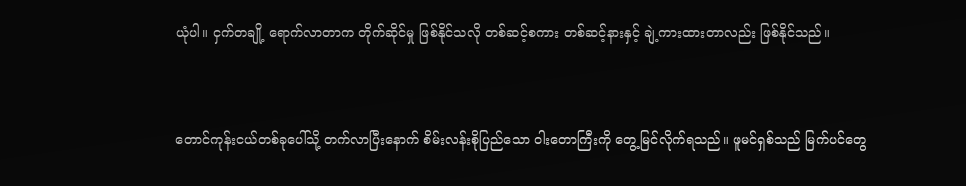ယုံပါ။ ငှက်တချို့‌ ရောက်လာတာက တိုက်ဆိုင်မှု ဖြစ်နိုင်သလို တစ်ဆင့်စကား တစ်ဆင့်နားနှင့် ချဲ့ကားထားတာလည်း ဖြစ်နိုင်သည်။



တောင်ကုန်းငယ်တစ်ခုပေါ်သို့ တက်လာပြီးနောက် စိမ်းလန်းစိုပြည်သော ဝါးတောကြီးကို တွေ့မြင်လိုက်ရသည်။ ဖူမင်ရှစ်သည် မြက်ပင်တွေ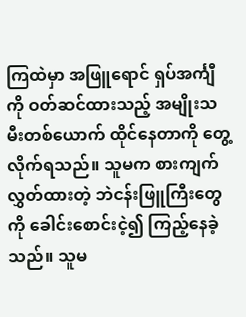ကြထဲမှာ အဖြူရောင် ရှပ်အင်္ကျီကို ဝတ်ဆင်ထားသည့် အမျိုးသမီးတစ်ယောက် ထိုင်နေတာကို တွေ့လိုက်ရသည်။ သူမက စားကျက်လွှတ်ထားတဲ့ ဘဲငန်းဖြူကြီးတွေကို ခေါင်းစောင်းငဲ့၍ ကြည့်နေခဲ့သည်။ သူမ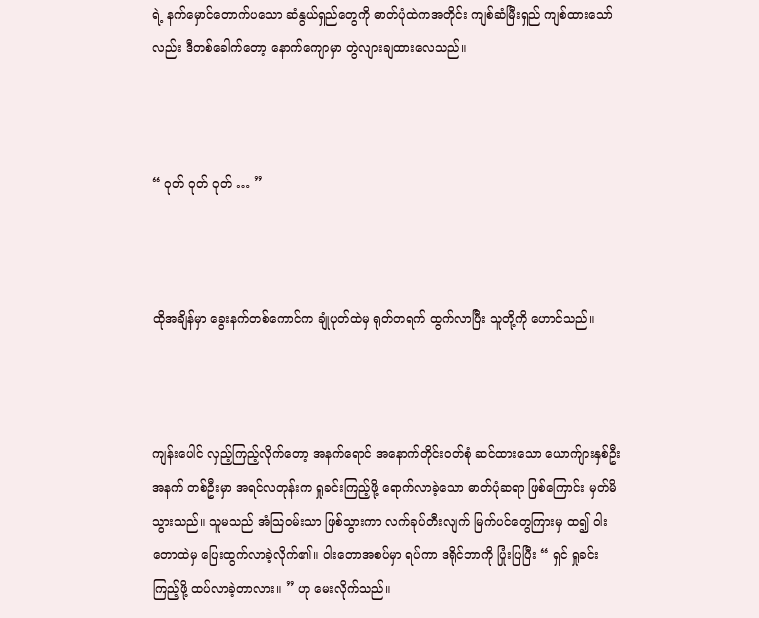ရဲ့ နက်မှောင်တောက်ပသော ဆံနွယ်ရှည်တွေကို ဓာတ်ပုံထဲကအတိုင်း ကျစ်ဆံမြီးရှည် ကျစ်ထားသော်လည်း ဒီတစ်ခေါက်တော့ နောက်ကျောမှာ တွဲလျားချထားလေသည်။



“ ဝုတ် ဝုတ် ဝုတ် … ”



ထိုအချိန်မှာ ခွေးနက်တစ်ကောင်က ချုံပုတ်ထဲမှ ရုတ်တရက် ထွက်လာပြီး သူတို့ကို ဟောင်သည်။



ကျန်းပေါင် လှည့်ကြည့်လိုက်တော့ အနက်ရောင် အနောက်တိုင်းဝတ်စုံ ဆင်ထားသော ယောက်ျားနှစ်ဦးအနက် တစ်ဦးမှာ အရင်လတုန်းက ရှုခင်းကြည့်ဖို့ ရောက်လာခဲ့သော ဓာတ်ပုံဆရာ ဖြစ်ကြောင်း မှတ်မိသွားသည်။ သူမသည် အံသြဝမ်းသာ ဖြစ်သွားကာ လက်ခုပ်တီးလျက် မြက်ပင်တွေကြားမှ ထ၍ ဝါးတောထဲမှ ပြေးထွက်လာခဲ့လိုက်၏။ ဝါးတောအစပ်မှာ ရပ်ကာ ဒရိုင်ဘာကို ပြုံးပြပြီး “ ရှင် ရှုခင်းကြည့်ဖို့ ထပ်လာခဲ့တာလား။ ” ဟု မေးလိုက်သည်။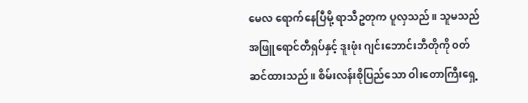မေလ ရောက်နေပြီမို့ ရာသီဥတုက ပူလှသည်။ သူမသည် အဖြူရောင်တီရှပ်နှင့် ဒူးဖုံး ဂျင်းဘောင်းဘီတိုကို ၀တ်ဆင်ထားသည်။ စိမ်းလန်းစိုပြည်သော ဝါးတောကြီးရှေ့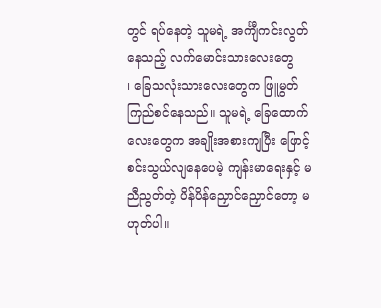တွင် ရပ်နေတဲ့ သူမရဲ့ အင်္ကျီကင်းလွတ်နေသည့် လက်မောင်းသားလေးတွေ ၊ ‌ခြေသလုံးသားလေးတွေက ဖြူမွတ်ကြည်စင်နေသည်။ သူမရဲ့ ခြေထောက်လေးတွေက အချိုးအစားကျပြီး ဖြောင့်စင်းသွယ်လျနေပေမဲ့ ကျန်းမာရေးနှင့် မညီညွတ်တဲ့ ပိန်ပိန်ညှောင်ညှောင်တော့ မဟုတ်ပါ။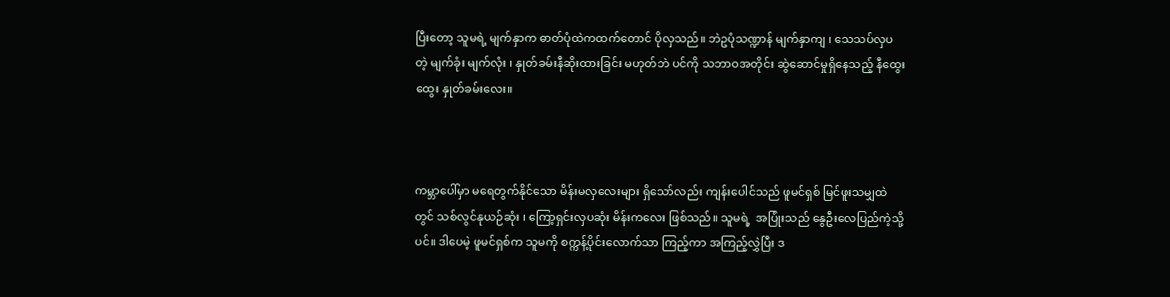ပြီးတော့ သူမရဲ့ မျက်နှာက ဓာတ်ပုံထဲကထက်တောင် ပိုလှသည်။ ဘဲဥပုံသဏ္ဍာန် မျက်နှာကျ ၊ သေသပ်လှပတဲ့ မျက်ခုံး မျက်လုံး ၊ နှုတ်ခမ်းနီဆိုးထားခြင်း မဟုတ်ဘဲ ပင်ကို သဘာဝအတိုင်း ဆွဲဆောင်မှုရှိနေသည့် နီထွေးထွေး နှုတ်ခမ်းလေး။



ကမ္ဘာပေါ်မှာ မရေတွက်နိုင်သော မိန်းမလှလေးများ ရှိသော်လည်း ကျန်းပေါင်သည် ဖူမင်ရှစ် မြင်ဖူးသမျှထဲတွင် သစ်လွင်နုယဉ်ဆုံး ၊ ကြော့ရှင်းလှပဆုံး မိန်းကလေး ဖြစ်သည်။ သူမရဲ့  အပြုံးသည် နွေဦးလေပြည်ကဲ့သို့ပင်။ ဒါပေမဲ့ ဖူမင်ရှစ်က သူမကို စက္ကန့်ပိုင်းလောက်သာ ကြည့်ကာ အကြည့်လွှဲပြီး ဒ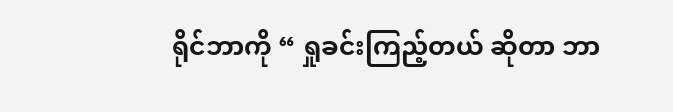ရိုင်ဘာကို “ ရှုခင်းကြည့်တယ် ဆိုတာ ဘာ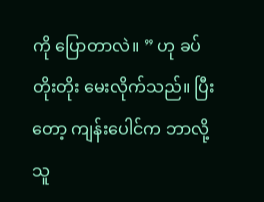ကို ပြောတာလဲ။ ” ဟု ခပ်တိုးတိုး မေးလိုက်သည်။ ပြီးတော့ ကျန်းပေါင်က ဘာလို့ သူ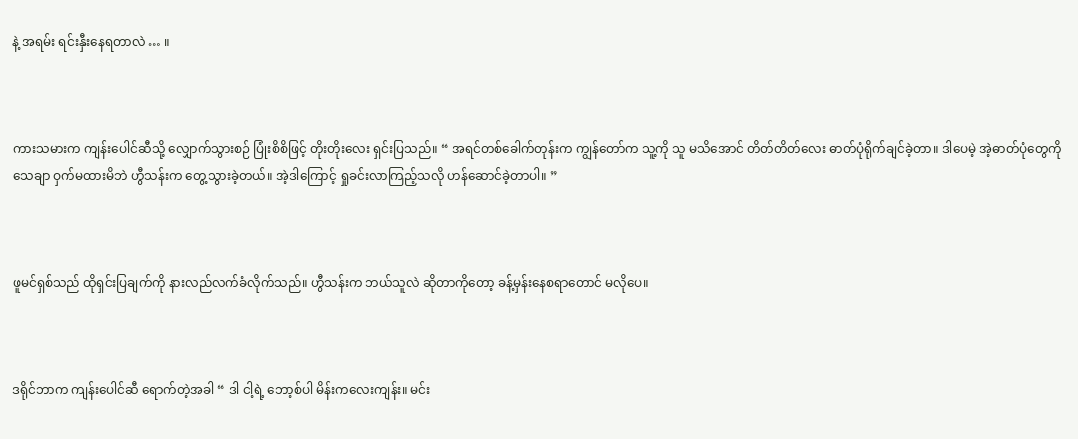နဲ့ အရမ်း ရင်းနှီးနေရတာလဲ … ။



ကားသမားက ကျန်းပေါင်ဆီသို့ လျှောက်သွားစဉ် ပြုံးစိစိဖြင့် တိုးတိုးလေး ရှင်းပြသည်။ “ အရင်တစ်ခေါက်တုန်းက ကျွန်တော်က သူ့ကို သူ မသိအောင် တိတ်တိတ်လေး ဓာတ်ပုံရိုက်ချင်ခဲ့တာ။ ဒါပေမဲ့ အဲ့ဓာတ်ပုံတွေကို သေချာ ဝှက်မထားမိဘဲ ဟွီသန်းက တွေ့သွားခဲ့တယ်။ အဲ့ဒါကြောင့် ရှုခင်းလာကြည့်သလို ဟန်ဆောင်ခဲ့တာပါ။ ”



ဖူမင်ရှစ်သည် ထိုရှင်းပြချက်ကို နားလည်လက်ခံလိုက်သည်။ ဟွီသန်းက ဘယ်သူလဲ ဆိုတာကိုတော့ ခန့်မှန်းနေစရာတောင် မလိုပေ။



ဒရိုင်ဘာက ကျန်းပေါင်ဆီ ရောက်တဲ့အခါ “ ဒါ ငါ့ရဲ့ ဘော့စ်ပါ မိန်းကလေးကျန်း။ မင်း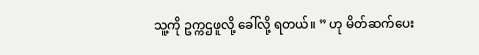သူ့ကို ဥက္ကဌဖူလို့ ခေါ်လို့ ရတယ်။ ” ဟု မိတ်ဆက်ပေး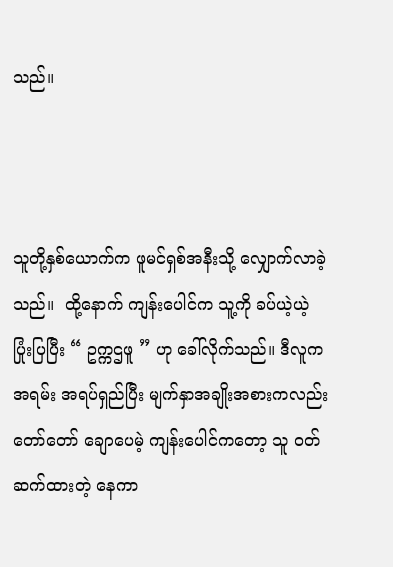သည်။



သူတို့နှစ်ယောက်က ဖူမင်ရှစ်အနီးသို့ လျှောက်လာခဲ့သည်။  ထို့နောက် ကျန်းပေါင်က သူ့ကို ခပ်ယဲ့ယဲ့ ပြုံးပြပြီး “ ဥက္ကဌဖူ ” ဟု ခေါ်လိုက်သည်။ ဒီလူက အရမ်း အရပ်ရှည်ပြီး မျက်နှာအချိုးအစားကလည်း တော်တော် ချောပေမဲ့ ကျန်းပေါင်ကတော့ သူ ဝတ်ဆက်ထားတဲ့ နေကာ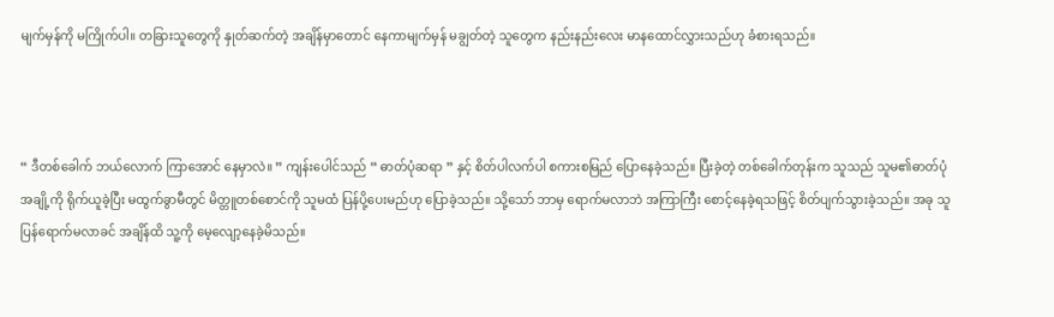မျက်မှန်ကို မကြိုက်ပါ။ တခြားသူတွေကို နှုတ်ဆက်တဲ့ အချိန်မှာတောင် နေကာမျက်မှန် မချွတ်တဲ့ သူတွေက နည်းနည်းလေး မာနထောင်လွှားသည်ဟု ခံစားရသည်။



“ ဒီတစ်ခေါက် ဘယ်လောက် ကြာအောင် နေမှာလဲ။ ” ကျန်းပေါင်သည် “ ဓာတ်ပုံဆရာ ” နှင့် စိတ်ပါလက်ပါ စကားစမြည် ပြောနေခဲ့သည်။ ပြီးခဲ့တဲ့ တစ်ခေါက်တုန်းက သူသည် သူမ၏ဓာတ်ပုံအချို့ကို ရိုက်ယူခဲ့ပြီး မထွက်ခွာမီတွင် မိတ္တူတစ်စောင်ကို သူမထံ ပြန်ပို့ပေးမည်ဟု ပြောခဲ့သည်။ သို့သော် ဘာမှ ရောက်မလာဘဲ အကြာကြီး စောင့်နေခဲ့ရသဖြင့် စိတ်ပျက်သွားခဲ့သည်။ အခု သူ ပြန်ရောက်မလာခင် အချိန်ထိ သူ့ကို မေ့လျော့နေခဲ့မိသည်။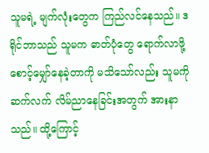သူမရဲ့ မျက်လုံးတွေက ကြည်လင်နေသည်။ ဒရိုင်ဘာသည် သူမက ဓာတ်ပုံတွေ ရောက်လာဖို့ စောင့်မျှော်နေခဲ့တာကို မသိသော်လည်း သူမကို ဆက်လက် လိမ်ညာနေခြင်းအတွက် အားနာသည်။ ထို့ကြောင့်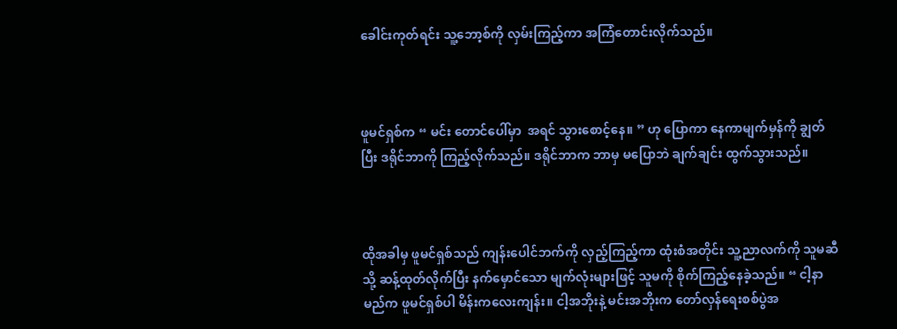ခေါင်းကုတ်ရင်း သူ့ဘော့စ်ကို လှမ်းကြည့်ကာ အကြံတောင်း‌လိုက်သည်။



ဖူမင်ရှစ်က “ မင်း တောင်ပေါ်မှာ  အရင် သွားစောင့်နေ။ ” ဟု ပြောကာ နေကာမျက်မှန်ကို ချွတ်ပြီး ဒရိုင်ဘာကို ကြည့်လိုက်သည်။ ဒရိုင်ဘာက ဘာမှ မပြောဘဲ ချက်ချင်း ထွက်သွားသည်။



ထိုအခါမှ ဖူမင်ရှစ်သည် ကျန်းပေါင်ဘက်ကို လှည့်ကြည့်ကာ ထုံးစံအတိုင်း သူ့ညာလက်ကို သူမဆီသို့ ဆန့်ထုတ်လိုက်ပြီး နက်မှောင်သော မျက်လုံးများဖြင့် သူမကို စိုက်ကြည့်နေခဲ့သည်။ “ ငါ့နာမည်က ဖူမင်ရှစ်ပါ မိန်းကလေးကျန်း။ ငါ့အဘိုးနဲ့ မင်းအဘိုးက တော်လှန်ရေးစစ်ပွဲအ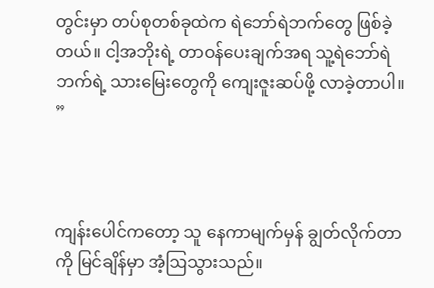တွင်းမှာ တပ်စုတစ်ခုထဲက ရဲဘော်ရဲဘက်တွေ ဖြစ်ခဲ့တယ်။ ငါ့အဘိုးရဲ့ တာဝန်ပေးချက်အရ သူ့ရဲဘော်ရဲဘက်ရဲ့ သားမြေးတွေကို ကျေးဇူးဆပ်ဖို့ လာခဲ့တာပါ။ ”



ကျန်းပေါင်ကတော့ သူ နေကာမျက်မှန် ချွတ်လိုက်တာကို မြင်ချိန်မှာ အံ့ဩသွားသည်။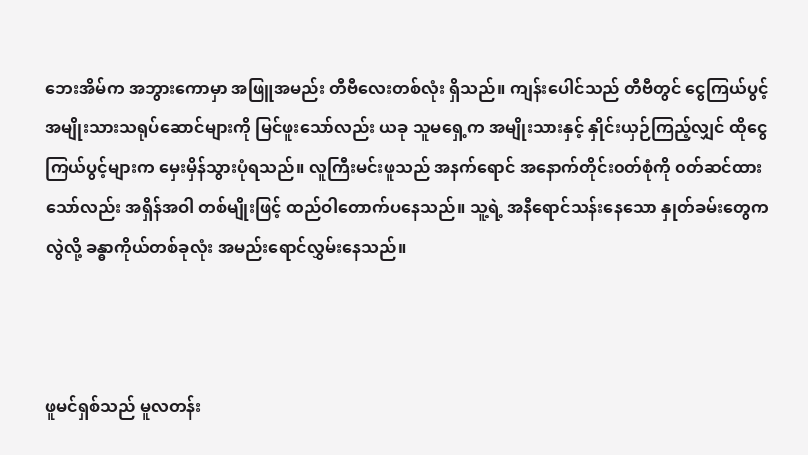ဘေးအိမ်က အဘွားကောမှာ အဖြူအမည်း တီဗီလေးတစ်လုံး ရှိသည်။ ကျန်းပေါင်သည် တီဗီတွင် ငွေကြယ်ပွင့် အမျိုးသားသရုပ်ဆောင်များကို မြင်ဖူးသော်လည်း ယခု သူမရှေ့က အမျိုးသားနှင့် နှိုင်းယှဉ်ကြည့်လျှင် ထိုငွေကြယ်ပွင့်များက မှေးမှိန်သွားပုံရသည်။ လူကြီးမင်းဖူသည် အနက်ရောင် အနောက်တိုင်း၀တ်စုံကို ၀တ်ဆင်ထားသော်လည်း အရှိန်အဝါ တစ်မျိုးဖြင့် ထည်ဝါတောက်ပနေသည်။ သူ့ရဲ့ အနီရောင်သန်းနေသော နှုတ်ခမ်းတွေက လွဲလို့ ခန္ဓာကိုယ်တစ်ခုလုံး အမည်းရောင်လွှမ်းနေသည်။



ဖူမင်ရှစ်သည် မူလတန်း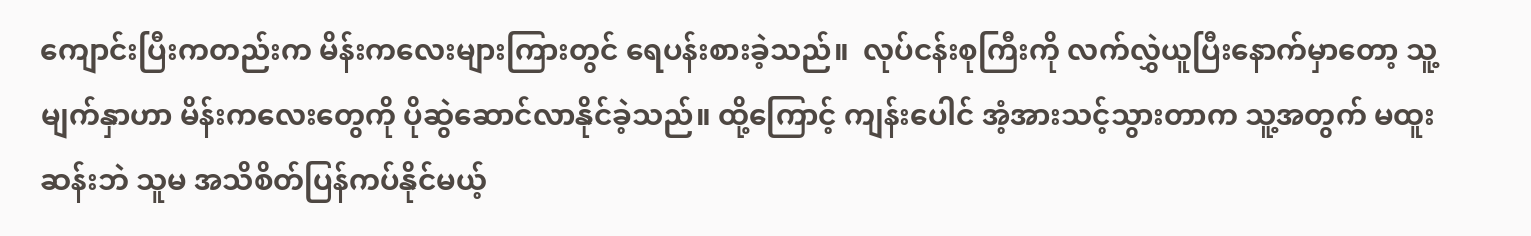ကျောင်းပြီးကတည်းက မိန်းကလေးများကြားတွင် ရေပန်းစားခဲ့သည်။  လုပ်ငန်းစုကြီးကို လက်လွှဲယူပြီးနောက်မှာတော့ သူ့မျက်နှာဟာ မိန်းကလေးတွေကို ပိုဆွဲဆောင်လာနိုင်ခဲ့သည်။ ထို့ကြောင့် ကျန်းပေါင် အံ့အားသင့်သွားတာက သူ့အတွက် မထူးဆန်းဘဲ သူမ အသိစိတ်ပြန်ကပ်နိုင်မယ့်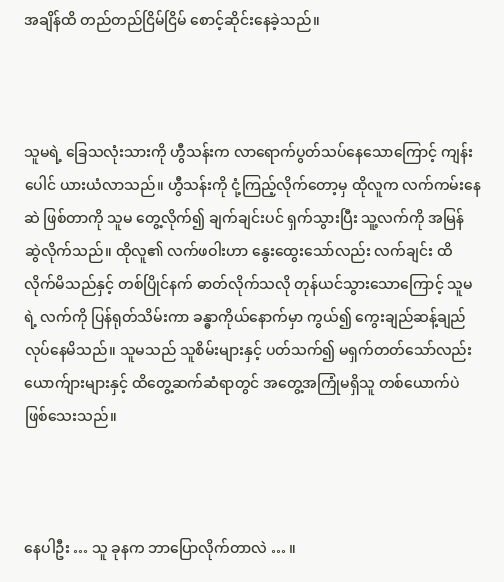အချိန်ထိ တည်တည်ငြိမ်ငြိမ် စောင့်ဆိုင်းနေခဲ့သည်။



သူမရဲ့ ခြေသလုံးသားကို ဟွီသန်းက လာရောက်ပွတ်သပ်နေသောကြောင့် ကျန်းပေါင် ယားယံလာသည်။ ဟွီသန်းကို ငုံ့ကြည့်လိုက်တော့မှ ထိုလူက လက်ကမ်းနေဆဲ ဖြစ်တာကို သူမ တွေ့လိုက်၍ ချက်ချင်းပင် ရှက်သွားပြီး သူ့လက်ကို အမြန် ဆွဲလိုက်သည်။ ထိုလူ၏ လက်ဖဝါးဟာ နွေးထွေးသော်လည်း လက်ချင်း ထိလိုက်မိသည်နှင့် တစ်ပြိုင်နက် ဓာတ်လိုက်သလို တုန်ယင်သွားသောကြောင့် သူမရဲ့ လက်ကို ပြန်ရုတ်သိမ်းကာ ခန္ဓာကိုယ်နောက်မှာ ကွယ်၍ ကွေးချည်ဆန့်ချည် လုပ်နေမိသည်။ သူမသည် သူစိမ်းများနှင့် ပတ်သက်၍ မရှက်တတ်သော်လည်း ယောက်ျားများနှင့် ထိတွေ့ဆက်ဆံရာတွင် အတွေ့အကြုံမရှိသူ တစ်ယောက်ပဲ ဖြစ်သေးသည်။



နေပါဦး … သူ ခုနက ဘာပြောလိုက်တာလဲ … ။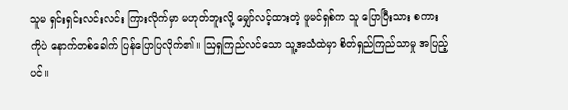သူမ ရှင်းရှင်းလင်းလင်း ကြားလိုက်မှာ မဟုတ်ဘူးလို့ မျှော်လင့်ထားတဲ့ ဖူမင်ရှစ်က သူ ပြောပြီးသား စကားကိုပဲ နောက်တစ်ခေါက် ပြန်‌ပြောပြလိုက်၏။ ဩရှကြည်လင်သော သူ့အသံထဲမှာ စိတ်ရှည်ကြည်သာမှု အပြည့်ပင်။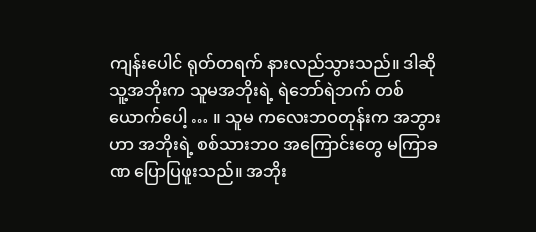ကျန်းပေါင် ရုတ်တရက် နားလည်သွားသည်။ ဒါဆို သူ့အဘိုးက သူမအဘိုးရဲ့ ရဲဘော်ရဲဘက် တစ်ယောက်ပေါ့ … ။ သူမ ကလေးဘဝတုန်းက အဘွားဟာ အဘိုးရဲ့ စစ်သားဘဝ အကြောင်းတွေ မကြာခဏ ပြောပြဖူးသည်။ အဘိုး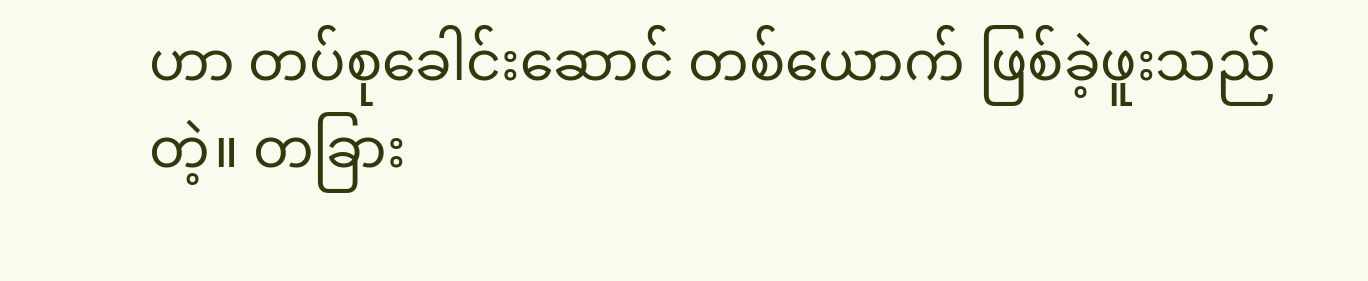ဟာ တပ်စုခေါင်းဆောင် တစ်ယောက် ဖြစ်ခဲ့ဖူးသည်တဲ့။ တခြား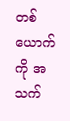တစ်ယောက်ကို အသက်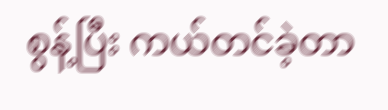စွန့်ပြီး ကယ်တင်ခဲ့တာ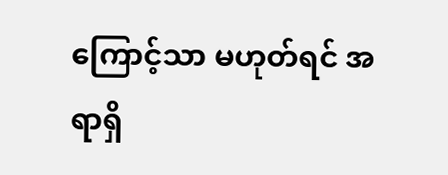ကြောင့်သာ မဟုတ်ရင် အရာရှိ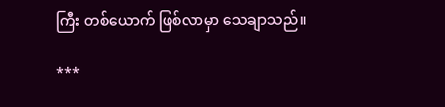ကြီး တစ်ယောက် ဖြစ်လာမှာ သေချာသည်။

***